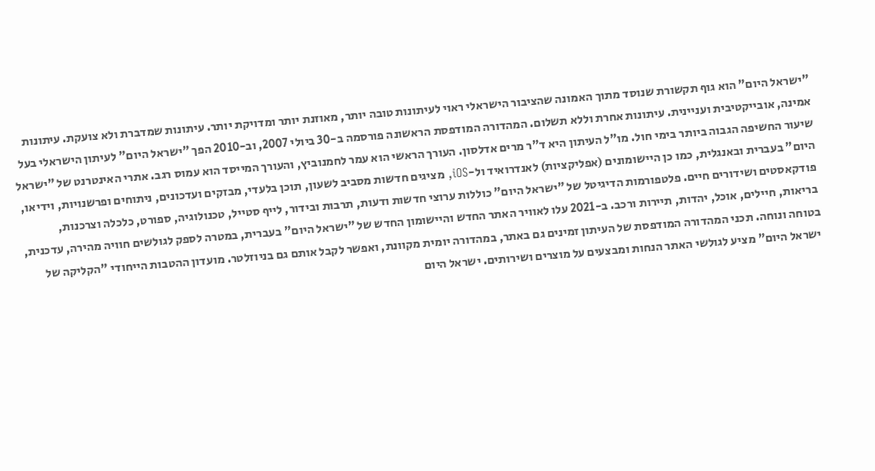"ישראל היום" הוא גוף תקשורת שנוסד מתוך האמונה שהציבור הישראלי ראוי לעיתונות טובה יותר, מאוזנת יותר ומדויקת יותר. עיתונות שמדברת ולא צועקת. עיתונות אמינה, אובייקטיבית ועניינית. עיתונות אחרת וללא תשלום. המהדורה המודפסת הראשונה פורסמה ב-30 ביולי 2007, וב-2010 הפך "ישראל היום" לעיתון הישראלי בעל שיעור החשיפה הגבוה ביותר בימי חול. מו"ל העיתון היא ד"ר מרים אדלסון. העורך הראשי הוא עמר לחמנוביץ, והעורך המייסד הוא עמוס רגב. אתרי האינטרנט של "ישראל היום" בעברית ובאנגלית, כמו כן היישומונים (אפליקציות) לאנדרואיד ול-iOS, מציגים חדשות מסביב לשעון, תוכן בלעדי, מבזקים ועדכונים, ניתוחים ופרשנויות, וידיאו, פודקאסטים ושידורים חיים. פלטפורמות הדיגיטל של "ישראל היום" כוללות ערוצי חדשות ודעות, תרבות ובידור, לייף סטייל, טכנולוגיה, ספורט, כלכלה וצרכנות, בריאות, חיילים, אוכל, יהדות, תיירות ורכב. ב-2021 עלו לאוויר האתר החדש והיישומון החדש של "ישראל היום" בעברית, במטרה לספק לגולשים חוויה מהירה, עדכנית, בטוחה ונוחה. תכני המהדורה המודפסת של העיתון זמינים גם באתר, במהדורה יומית מקוונת, ואפשר לקבל אותם גם בניוזלטר. מועדון ההטבות הייחודי "הקליקה של ישראל היום" מציע לגולשי האתר הנחות ומבצעים על מוצרים ושירותים. ישראל היום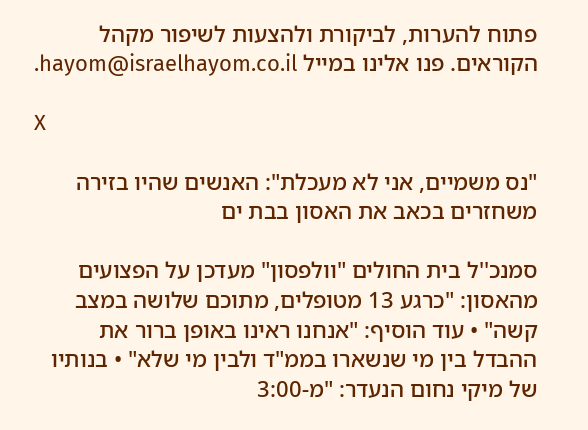פתוח להערות, לביקורת ולהצעות לשיפור מקהל הקוראים. פנו אלינו במייל hayom@israelhayom.co.il.

X

"נס משמיים, אני לא מעכלת": האנשים שהיו בזירה משחזרים בכאב את האסון בבת ים

סמנכ''ל בית החולים "וולפסון" מעדכן על הפצועים מהאסון: "כרגע 13 מטופלים, מתוכם שלושה במצב קשה" • עוד הוסיף: "אנחנו ראינו באופן ברור את ההבדל בין מי שנשארו בממ"ד ולבין מי שלא" • בנותיו של מיקי נחום הנעדר: "מ-3:00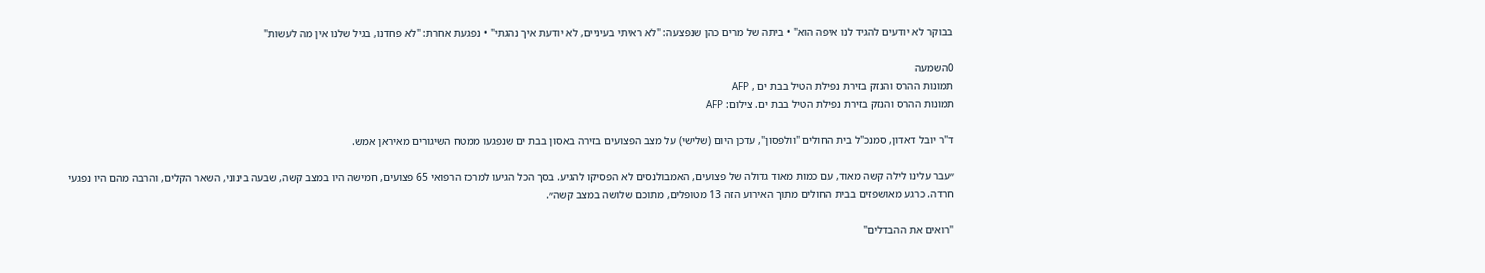בבוקר לא יודעים להגיד לנו איפה הוא" • ביתה של מרים כהן שנפצעה: "לא ראיתי בעיניים, לא יודעת איך נהגתי" • נפגעת אחרת: "לא פחדנו, בגיל שלנו אין מה לעשות"

0השמעה
תמונות ההרס והנזק בזירת נפילת הטיל בבת ים , AFP
תמונות ההרס והנזק בזירת נפילת הטיל בבת ים. צילום: AFP

ד"ר יובל דאדון, סמנכ"ל בית החולים "וולפסון", עדכן היום (שלישי) על מצב הפצועים בזירה באסון בבת ים שנפגעו ממטח השיגורים מאיראן אמש.

״עבר עלינו לילה קשה מאוד, עם כמות מאוד גדולה של פצועים, האמבולנסים לא הפסיקו להגיע. בסך הכל הגיעו למרכז הרפואי 65 פצועים, חמישה היו במצב קשה, שבעה בינוני, השאר הקלים, והרבה מהם היו נפגעי חרדה. כרגע מאושפזים בבית החולים מתוך האירוע הזה 13 מטופלים, מתוכם שלושה במצב קשה״.

"רואים את ההבדלים"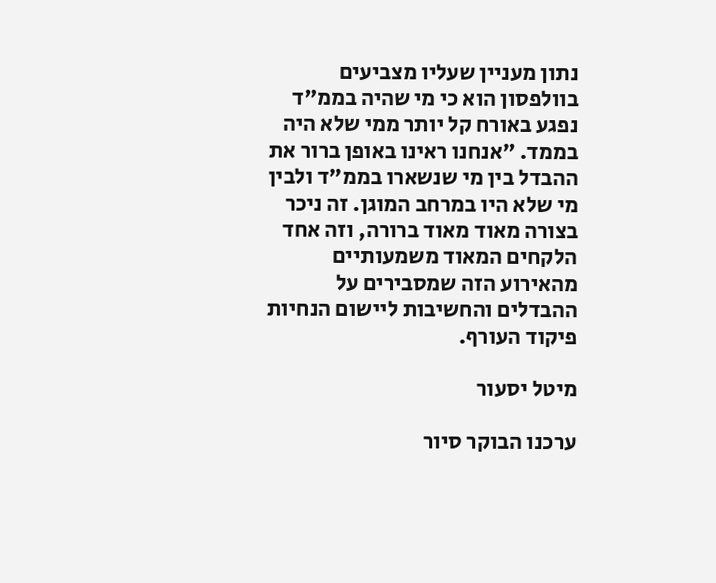נתון מעניין שעליו מצביעים בוולפסון הוא כי מי שהיה בממ"ד נפגע באורח קל יותר ממי שלא היה בממד. ״אנחנו ראינו באופן ברור את ההבדל בין מי שנשארו בממ"ד ולבין מי שלא היו במרחב המוגן. זה ניכר בצורה מאוד מאוד ברורה, וזה אחד הלקחים המאוד משמעותיים מהאירוע הזה שמסבירים על ההבדלים והחשיבות ליישום הנחיות פיקוד העורף.

מיטל יסעור

ערכנו הבוקר סיור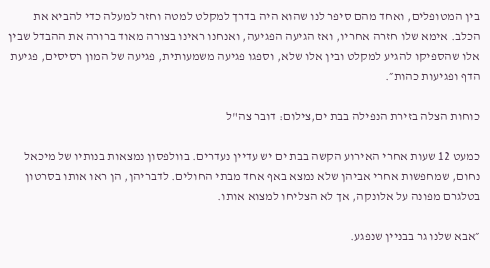בין המטופלים, ואחד מהם סיפר לנו שהוא היה בדרך למקלט למטה וחזר למעלה כדי להביא את הכלב. אימא שלו חזרה אחריו, ואז הגיעה הפגיעה, ואנחנו ראינו בצורה מאוד ברורה את ההבדל שבין אלו שהספיקו להגיע למקלט ובין אלו שלא, וספגו פגיעה משמעותית, פגיעה של המון רסיסים, פגיעת הדף ופגיעות כהות״.

כוחות הצלה בזירת הנפילה בבת ים,צילום: דובר צה"ל

כמעט 12 שעות אחרי האירוע הקשה בבת ים יש עדיין נעדרים. בוולפסון נמצאות בנותיו של מיכאל נחום, שמחפשות אחרי אביהן שלא נמצא באף אחד מבתי החולים. לדבריהן, הן ראו אותו בסרטון בטלגרם מפונה על אלונקה, אך לא הצליחו למצוא אותו.

״אבא שלנו גר בבניין שנפגע.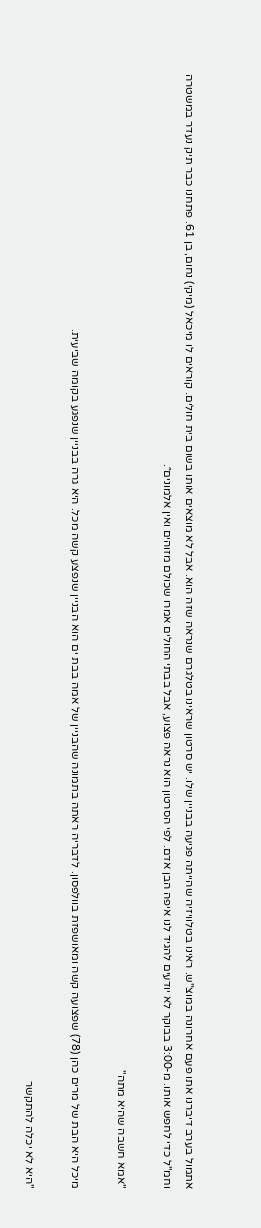אתמול בערב דיברנו אתו פעם אחרונה במוצ"ש. ראינו בטלוויזיה שהייתה פגיעה בבניין שלו. יש סרטון שראינו בטלגרם שנראה שזה הוא. אבל לא מוצאים אותו בשום בית חולים. קוראים לו מיכאל (מיקי) נחום, בן 61. פתחנו כבר תיק נעדר במשטרה וחמ"ל כדי לחפש אותו. מ-3:00 בבוקר לא יודעים להגיד לנו איפה הבן אדם. לפי הסרטון הוא נראה פצוע, אבל בבתי החולים אמרו שכולם מזוהים ואין אלמונים״.

"אמא חשבה שהיא מתה"

מיכל היא הבת של מרים כהן (78) שפצועה קשה ומאושפזת בוולפסון. לדבריה ראתה בתמונה שהבניין של אמה בבת ים הוא הבניין שנפצע קשה מכל. היא גרה בבניין שנפגע בקומה שביעית.

"היא לא יכלה להתקשר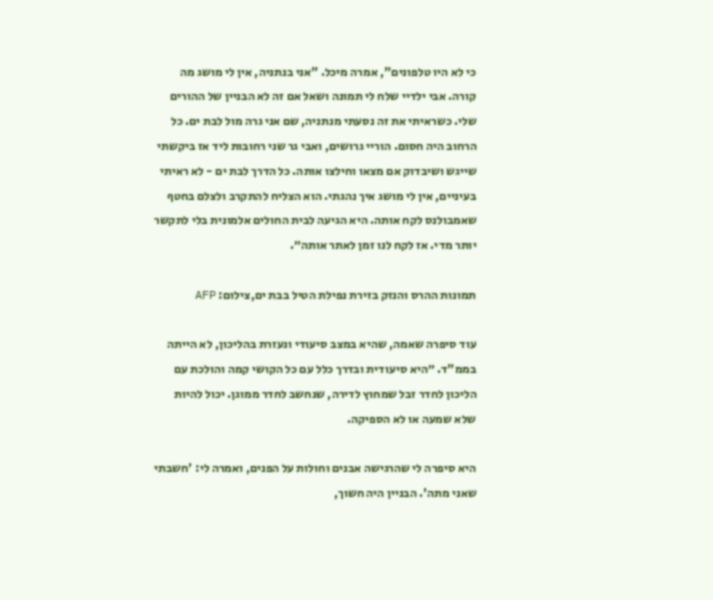כי לא היו טלפונים", אמרה מיכל. "אני בנתניה, אין לי מושג מה קורה. אבי ילדיי שלח לי תמונה ושאל אם זה לא הבניין של ההורים שלי. כשראיתי את זה נסעתי מנתניה, שם אני גרה מול לבת ים. כל הרחוב היה חסום. הוריי גרושים, ואבי גר שני רחובות ליד אז ביקשתי שייגש ושיבדוק אם מצאו וחילצו אותה. כל הדרך לבת ים - לא ראיתי בעיניים, אין לי מושג איך נהגתי. הוא הצליח להתקרב ולצלם בחטף שאמבולנס לקח אותה. היא הגיעה לבית החולים אלמונית בלי לתקשר יותר מדי. אז לקח לנו זמן לאתר אותה״.

תמונות ההרס והנזק בזירת נפילת הטיל בבת ים,צילום: AFP

עוד סיפרה שאמה, שהיא במצב סיעודי ונעזרת בהליכון, לא הייתה בממ"ד. ״היא סיעודית ובדרך כלל עם כל הקושי קמה והולכת עם הליכון לחדר זבל שמחוץ לדירה, שנחשב לחדר ממוגן. יכול להיות שלא שמעה או לא הספיקה.

היא סיפרה לי שהרגישה אבנים וחולות על הפנים, ואמרה לי: 'חשבתי שאני מתה'. הבניין היה חשוך,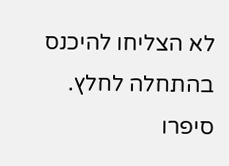לא הצליחו להיכנס בהתחלה לחלץ. סיפרו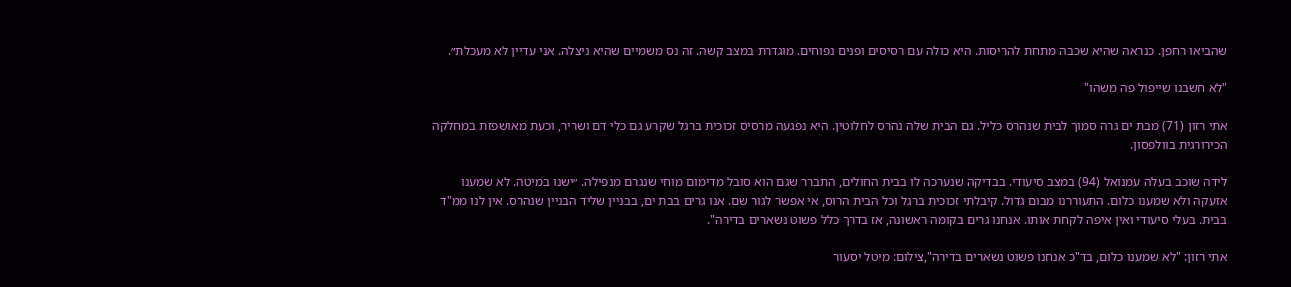שהביאו רחפן. כנראה שהיא שכבה מתחת להריסות. היא כולה עם רסיסים ופנים נפוחים. מוגדרת במצב קשה. זה נס משמיים שהיא ניצלה. אני עדיין לא מעכלת״.

"לא חשבנו שייפול פה משהו"

אתי רזון (71) מבת ים גרה סמוך לבית שנהרס כליל. גם הבית שלה נהרס לחלוטין. היא נפגעה מרסיס זכוכית ברגל שקרע גם כלי דם ושריר, וכעת מאושפזת במחלקה הכירורגית בוולפסון.

לידה שוכב בעלה עמנואל (94) במצב סיעודי. בבדיקה שנערכה לו בבית החולים, התברר שגם הוא סובל מדימום מוחי שנגרם מנפילה. ״ישנו במיטה. לא שמענו אזעקה ולא שמענו כלום. התעוררנו מבום גדול. קיבלתי זכוכית ברגל וכל הבית הרוס, אי אפשר לגור שם. אנו גרים בבת ים, בבניין שליד הבניין שנהרס. אין לנו ממ"ד בבית. בעלי סיעודי ואין איפה לקחת אותו. אנחנו גרים בקומה ראשונה, אז בדרך כלל פשוט נשארים בדירה".

אתי רזון: "לא שמענו כלום, בד"כ אנחנו פשוט נשארים בדירה",צילום: מיטל יסעור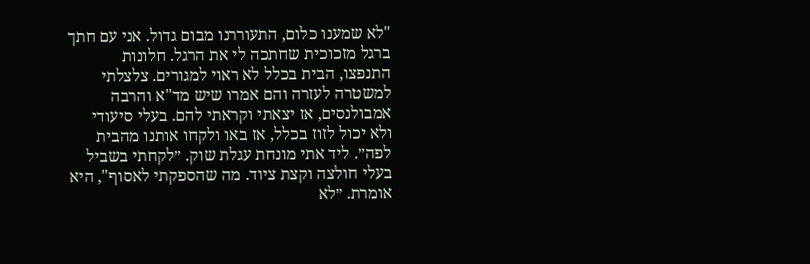"לא שמענו כלום, התעוררנו מבום גדול. אני עם חתך ברגל מזכוכית שחתכה לי את הרגל. חלונות התנפצו, הבית בכלל לא ראוי למגורים. צלצלתי למשטרה לעזרה והם אמרו שיש מד"א והרבה אמבולנסים, אז יצאתי וקראתי להם. בעלי סיעודי ולא יכול לזוז בכלל, אז באו ולקחו אותנו מהבית לפה״. ליד אתי מונחת עגלת שוק. ״לקחתי בשביל בעלי חולצה וקצת ציוד. מה שהספקתי לאסוף", היא אומרת. ״לא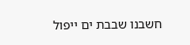חשבנו שבבת ים ייפול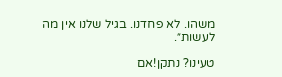משהו. לא פחדנו. בגיל שלנו אין מה לעשות״.

טעינו? נתקן!אם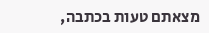מצאתם טעות בכתבה,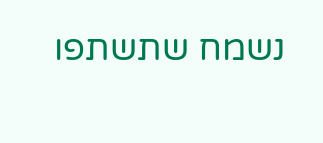נשמח שתשתפו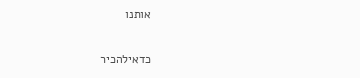אותנו

כדאילהכיר